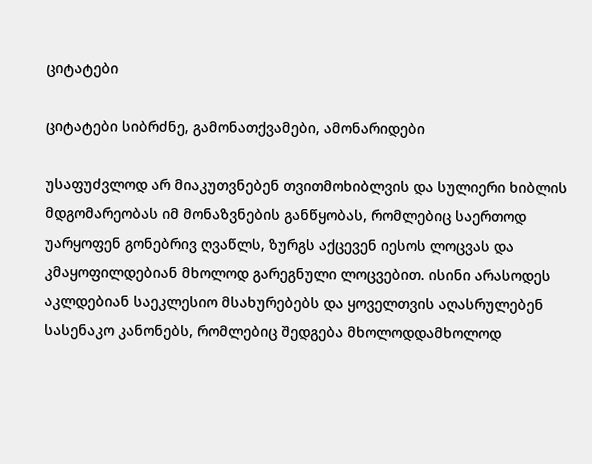ციტატები

ციტატები სიბრძნე, გამონათქვამები, ამონარიდები

უსაფუძვლოდ არ მიაკუთვნებენ თვითმოხიბლვის და სულიერი ხიბლის მდგომარეობას იმ მონაზვნების განწყობას, რომლებიც საერთოდ უარყოფენ გონებრივ ღვაწლს, ზურგს აქცევენ იესოს ლოცვას და კმაყოფილდებიან მხოლოდ გარეგნული ლოცვებით. ისინი არასოდეს აკლდებიან საეკლესიო მსახურებებს და ყოველთვის აღასრულებენ სასენაკო კანონებს, რომლებიც შედგება მხოლოდდამხოლოდ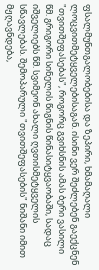ფსალმუნთგალობებისა და ზეპირი, ხმამაღალი ლოცვითმეტყველებისაგან. ისინი ვერ შეძლებენ გაექცნენ "თვითშეფასებას", როგორც გვიხსნის ამას ბერი ვასილი წმ. გრიგორი სინელის წიგნის წინასიტყვაობაში, სადაც იშველიებს წმ. სვიმეონ ახალი ღვთისმეტყველის სწავლებას. შემოპარული "თვითშეფასების" ნიშანი იმით მჟღავნდება,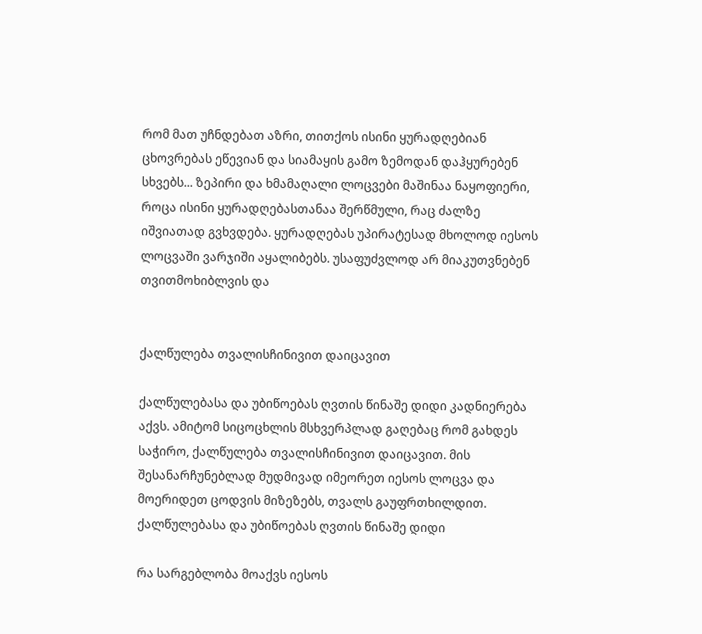რომ მათ უჩნდებათ აზრი, თითქოს ისინი ყურადღებიან ცხოვრებას ეწევიან და სიამაყის გამო ზემოდან დაჰყურებენ სხვებს... ზეპირი და ხმამაღალი ლოცვები მაშინაა ნაყოფიერი, როცა ისინი ყურადღებასთანაა შერწმული, რაც ძალზე იშვიათად გვხვდება. ყურადღებას უპირატესად მხოლოდ იესოს ლოცვაში ვარჯიში აყალიბებს. უსაფუძვლოდ არ მიაკუთვნებენ თვითმოხიბლვის და


ქალწულება თვალისჩინივით დაიცავით

ქალწულებასა და უბიწოებას ღვთის წინაშე დიდი კადნიერება აქვს. ამიტომ სიცოცხლის მსხვერპლად გაღებაც რომ გახდეს საჭირო, ქალწულება თვალისჩინივით დაიცავით. მის შესანარჩუნებლად მუდმივად იმეორეთ იესოს ლოცვა და მოერიდეთ ცოდვის მიზეზებს, თვალს გაუფრთხილდით. ქალწულებასა და უბიწოებას ღვთის წინაშე დიდი

რა სარგებლობა მოაქვს იესოს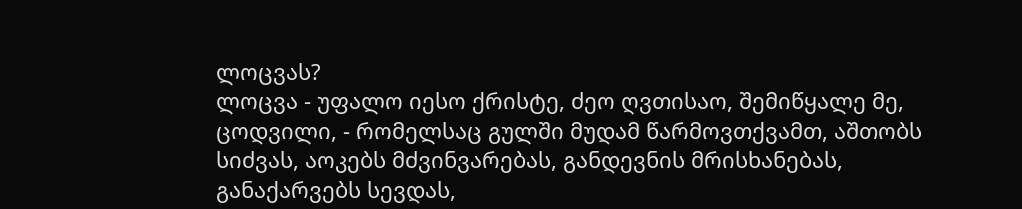ლოცვას?
ლოცვა - უფალო იესო ქრისტე, ძეო ღვთისაო, შემიწყალე მე, ცოდვილი, - რომელსაც გულში მუდამ წარმოვთქვამთ, აშთობს სიძვას, აოკებს მძვინვარებას, განდევნის მრისხანებას, განაქარვებს სევდას,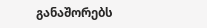განაშორებს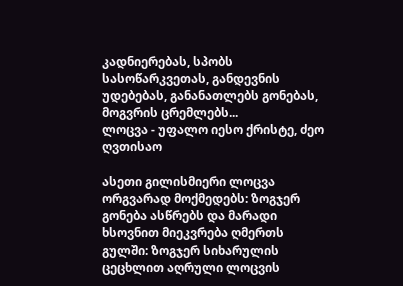კადნიერებას, სპობს სასოწარკვეთას, განდევნის უდებებას, განანათლებს გონებას, მოგვრის ცრემლებს...
ლოცვა - უფალო იესო ქრისტე, ძეო ღვთისაო

ასეთი გილისმიერი ლოცვა ორგვარად მოქმედებს: ზოგჯერ გონება ასწრებს და მარადი ხსოვნით მიეკვრება ღმერთს გულში: ზოგჯერ სიხარულის ცეცხლით აღრული ლოცვის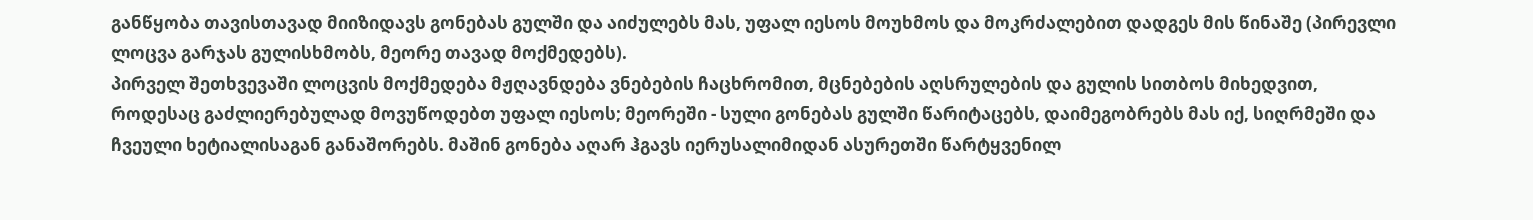განწყობა თავისთავად მიიზიდავს გონებას გულში და აიძულებს მას, უფალ იესოს მოუხმოს და მოკრძალებით დადგეს მის წინაშე (პირევლი ლოცვა გარჯას გულისხმობს, მეორე თავად მოქმედებს).
პირველ შეთხვევაში ლოცვის მოქმედება მჟღავნდება ვნებების ჩაცხრომით, მცნებების აღსრულების და გულის სითბოს მიხედვით, როდესაც გაძლიერებულად მოვუწოდებთ უფალ იესოს; მეორეში - სული გონებას გულში წარიტაცებს, დაიმეგობრებს მას იქ, სიღრმეში და ჩვეული ხეტიალისაგან განაშორებს. მაშინ გონება აღარ ჰგავს იერუსალიმიდან ასურეთში წარტყვენილ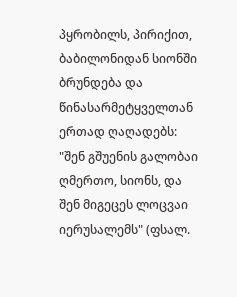პყრობილს, პირიქით, ბაბილონიდან სიონში ბრუნდება და წინასარმეტყველთან ერთად ღაღადებს: "შენ გშუენის გალობაი ღმერთო, სიონს, და შენ მიგეცეს ლოცვაი იერუსალემს" (ფსალ.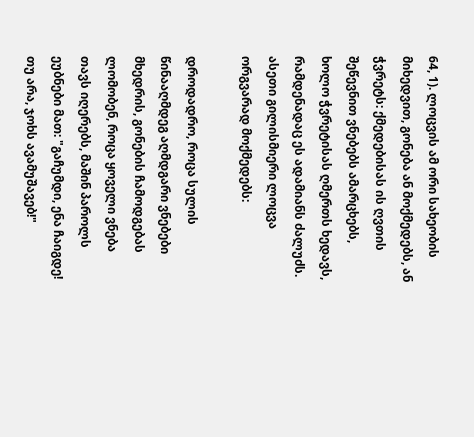64, 1). ლოცვის ამ ორი სახეობის მიხედვით, გონება ან მოქმედებს, ან ჭვრეტს: ქმედებისას ის ღვთის შეწევნით ვნებებს ამარცხებს, ხოლო ჭვრეტისას ღმერთს ხედავს, რამდენადაც ეს ადამიანს ძალუძს. ასეთი გილისმიერი ლოცვა ორგვარად მოქმედებს:

დროდადრო, როცა სულის წინააღმდეგ აღმდგარი ვნებები მხედრის, გონების ჩამოდგებას ლომობენ, როცა ყოველი ვნება თავს იღერებს, მაშინ პაროლს ეუბნები მათ: "გაჩუმდი, ენა ჩაიგდე! თუ არა, ჯოხს ავამუშავებ!"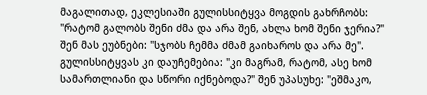მაგალითად, ეკლესიაში გულისსიტყვა მოგდის გახრჩობს: "რატომ გალობს შენი ძმა და არა შენ, ახლა ხომ შენი ჯერია?" შენ მას ეუბნები: "სჯობს ჩემმა ძმამ გაიხაროს და არა მე". გულისსიტყვას კი დაუჩემებია: "კი მაგრამ, რატომ, ასე ხომ სამართლიანი და სწორი იქნებოდა?" შენ უპასუხე: "ეშმაკო,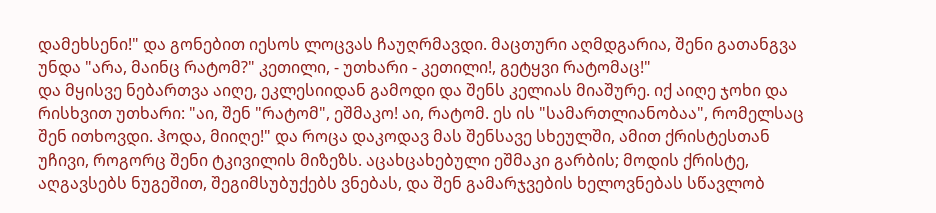დამეხსენი!" და გონებით იესოს ლოცვას ჩაუღრმავდი. მაცთური აღმდგარია, შენი გათანგვა უნდა "არა, მაინც რატომ?" კეთილი, - უთხარი - კეთილი!, გეტყვი რატომაც!"
და მყისვე ნებართვა აიღე, ეკლესიიდან გამოდი და შენს კელიას მიაშურე. იქ აიღე ჯოხი და რისხვით უთხარი: "აი, შენ "რატომ", ეშმაკო! აი, რატომ. ეს ის "სამართლიანობაა", რომელსაც შენ ითხოვდი. ჰოდა, მიიღე!" და როცა დაკოდავ მას შენსავე სხეულში, ამით ქრისტესთან უჩივი, როგორც შენი ტკივილის მიზეზს. აცახცახებული ეშმაკი გარბის; მოდის ქრისტე, აღგავსებს ნუგეშით, შეგიმსუბუქებს ვნებას, და შენ გამარჯვების ხელოვნებას სწავლობ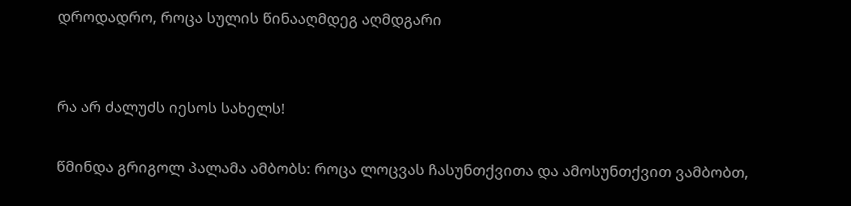დროდადრო, როცა სულის წინააღმდეგ აღმდგარი


რა არ ძალუძს იესოს სახელს!

წმინდა გრიგოლ პალამა ამბობს: როცა ლოცვას ჩასუნთქვითა და ამოსუნთქვით ვამბობთ,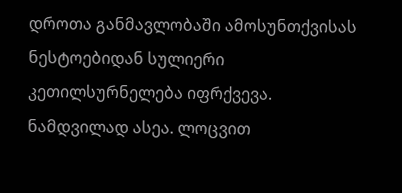დროთა განმავლობაში ამოსუნთქვისას ნესტოებიდან სულიერი კეთილსურნელება იფრქვევა. ნამდვილად ასეა. ლოცვით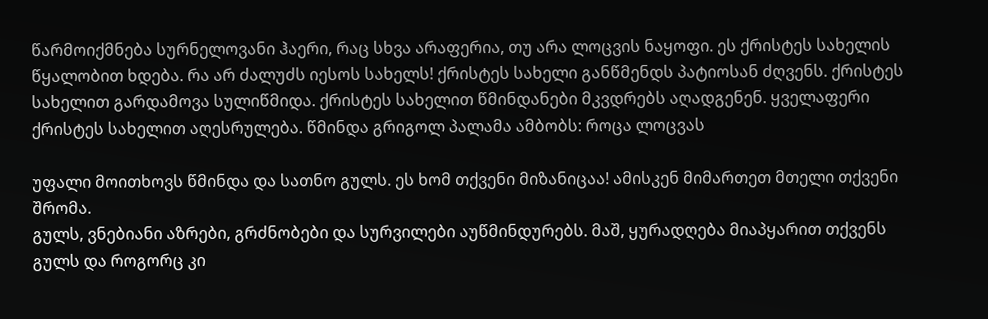წარმოიქმნება სურნელოვანი ჰაერი, რაც სხვა არაფერია, თუ არა ლოცვის ნაყოფი. ეს ქრისტეს სახელის წყალობით ხდება. რა არ ძალუძს იესოს სახელს! ქრისტეს სახელი განწმენდს პატიოსან ძღვენს. ქრისტეს სახელით გარდამოვა სულიწმიდა. ქრისტეს სახელით წმინდანები მკვდრებს აღადგენენ. ყველაფერი ქრისტეს სახელით აღესრულება. წმინდა გრიგოლ პალამა ამბობს: როცა ლოცვას

უფალი მოითხოვს წმინდა და სათნო გულს. ეს ხომ თქვენი მიზანიცაა! ამისკენ მიმართეთ მთელი თქვენი შრომა.
გულს, ვნებიანი აზრები, გრძნობები და სურვილები აუწმინდურებს. მაშ, ყურადღება მიაპყარით თქვენს გულს და როგორც კი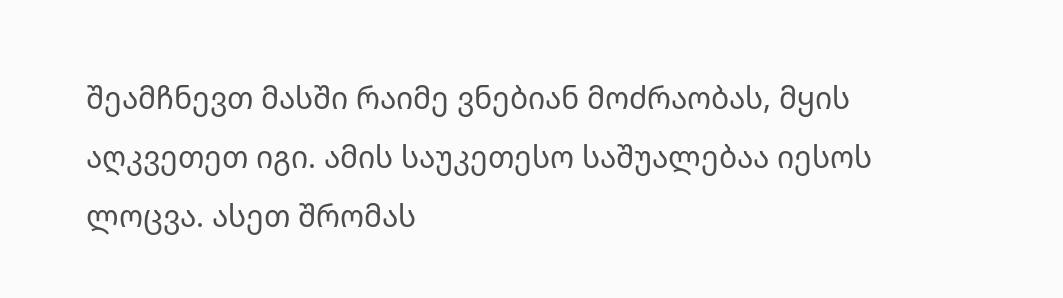შეამჩნევთ მასში რაიმე ვნებიან მოძრაობას, მყის აღკვეთეთ იგი. ამის საუკეთესო საშუალებაა იესოს ლოცვა. ასეთ შრომას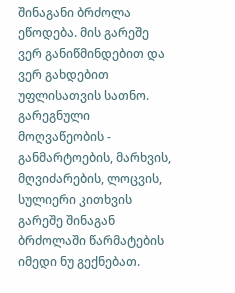შინაგანი ბრძოლა ეწოდება. მის გარეშე ვერ განიწმინდებით და ვერ გახდებით უფლისათვის სათნო.
გარეგნული მოღვაწეობის - განმარტოების, მარხვის, მღვიძარების, ლოცვის, სულიერი კითხვის გარეშე შინაგან ბრძოლაში წარმატების იმედი ნუ გექნებათ.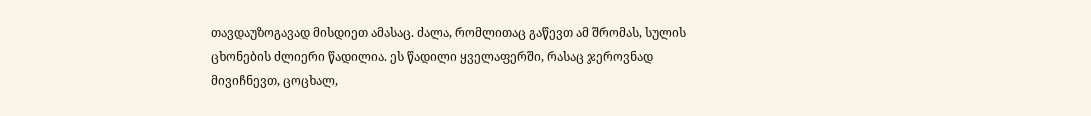თავდაუზოგავად მისდიეთ ამასაც. ძალა, რომლითაც გაწევთ ამ შრომას, სულის ცხონების ძლიერი წადილია. ეს წადილი ყველაფერში, რასაც ჯეროვნად მივიჩნევთ, ცოცხალ,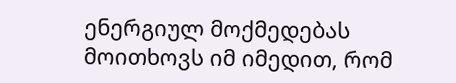ენერგიულ მოქმედებას მოითხოვს იმ იმედით, რომ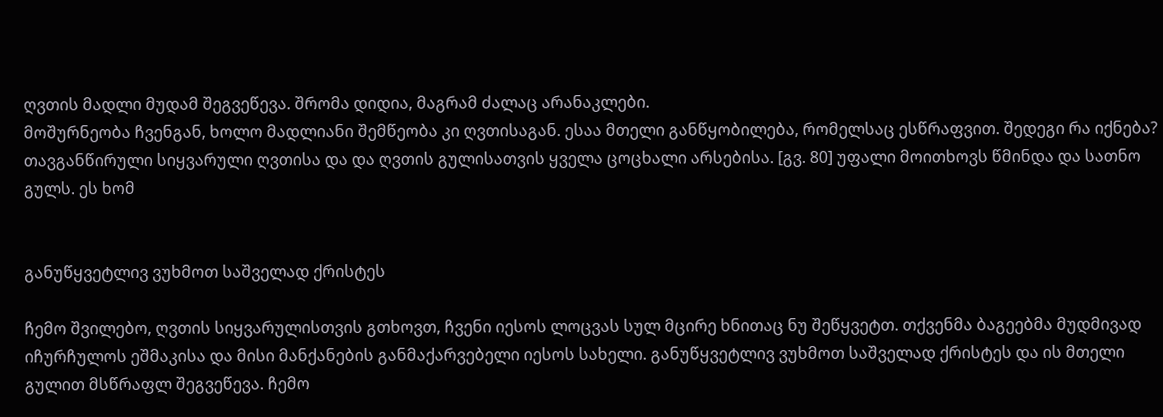ღვთის მადლი მუდამ შეგვეწევა. შრომა დიდია, მაგრამ ძალაც არანაკლები.
მოშურნეობა ჩვენგან, ხოლო მადლიანი შემწეობა კი ღვთისაგან. ესაა მთელი განწყობილება, რომელსაც ესწრაფვით. შედეგი რა იქნება?
თავგანწირული სიყვარული ღვთისა და და ღვთის გულისათვის ყველა ცოცხალი არსებისა. [გვ. 80] უფალი მოითხოვს წმინდა და სათნო გულს. ეს ხომ


განუწყვეტლივ ვუხმოთ საშველად ქრისტეს

ჩემო შვილებო, ღვთის სიყვარულისთვის გთხოვთ, ჩვენი იესოს ლოცვას სულ მცირე ხნითაც ნუ შეწყვეტთ. თქვენმა ბაგეებმა მუდმივად იჩურჩულოს ეშმაკისა და მისი მანქანების განმაქარვებელი იესოს სახელი. განუწყვეტლივ ვუხმოთ საშველად ქრისტეს და ის მთელი გულით მსწრაფლ შეგვეწევა. ჩემო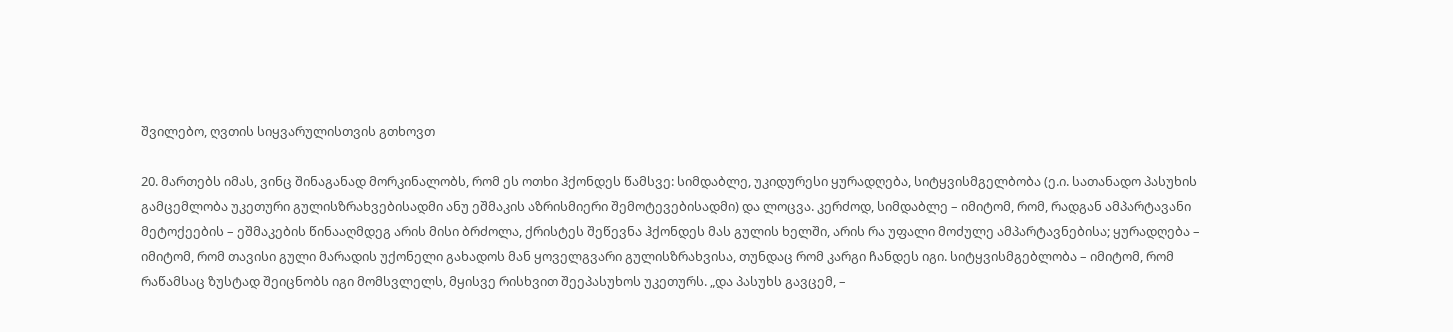შვილებო, ღვთის სიყვარულისთვის გთხოვთ

20. მართებს იმას, ვინც შინაგანად მორკინალობს, რომ ეს ოთხი ჰქონდეს წამსვე: სიმდაბლე, უკიდურესი ყურადღება, სიტყვისმგელბობა (ე.ი. სათანადო პასუხის გამცემლობა უკეთური გულისზრახვებისადმი ანუ ეშმაკის აზრისმიერი შემოტევებისადმი) და ლოცვა. კერძოდ, სიმდაბლე – იმიტომ, რომ, რადგან ამპარტავანი მეტოქეების – ეშმაკების წინააღმდეგ არის მისი ბრძოლა, ქრისტეს შეწევნა ჰქონდეს მას გულის ხელში, არის რა უფალი მოძულე ამპარტავნებისა; ყურადღება – იმიტომ, რომ თავისი გული მარადის უქონელი გახადოს მან ყოველგვარი გულისზრახვისა, თუნდაც რომ კარგი ჩანდეს იგი. სიტყვისმგებლობა – იმიტომ, რომ რაწამსაც ზუსტად შეიცნობს იგი მომსვლელს, მყისვე რისხვით შეეპასუხოს უკეთურს. „და პასუხს გავცემ, –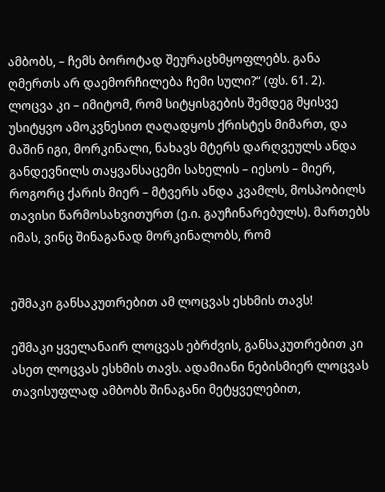ამბობს, – ჩემს ბოროტად შეურაცხმყოფლებს. განა ღმერთს არ დაემორჩილება ჩემი სული?“ (ფს. 61. 2). ლოცვა კი – იმიტომ, რომ სიტყისგების შემდეგ მყისვე უსიტყვო ამოკვნესით ღაღადყოს ქრისტეს მიმართ, და მაშინ იგი, მორკინალი, ნახავს მტერს დარღვეულს ანდა განდევნილს თაყვანსაცემი სახელის – იესოს – მიერ, როგორც ქარის მიერ – მტვერს ანდა კვამლს, მოსპობილს თავისი წარმოსახვითურთ (ე.ი. გაუჩინარებულს). მართებს იმას, ვინც შინაგანად მორკინალობს, რომ


ეშმაკი განსაკუთრებით ამ ლოცვას ესხმის თავს!

ეშმაკი ყველანაირ ლოცვას ებრძვის, განსაკუთრებით კი ასეთ ლოცვას ესხმის თავს. ადამიანი ნებისმიერ ლოცვას თავისუფლად ამბობს შინაგანი მეტყველებით,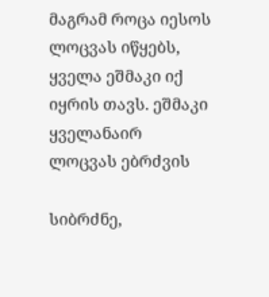მაგრამ როცა იესოს ლოცვას იწყებს, ყველა ეშმაკი იქ იყრის თავს. ეშმაკი ყველანაირ ლოცვას ებრძვის

სიბრძნე,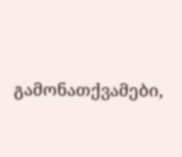გამონათქვამები,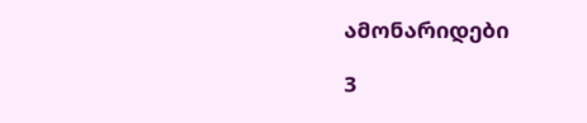ამონარიდები

3